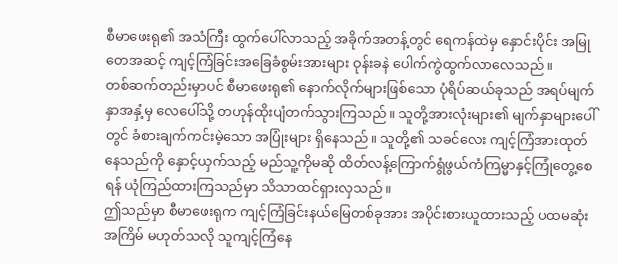စီမာဖေးရု၏ အသံကြီး ထွက်ပေါ်လာသည့် အခိုက်အတန့်တွင် ရေကန်ထဲမှ နှောင်းပိုင်း အမြုတေအဆင့် ကျင့်ကြံခြင်းအခြေခံစွမ်းအားများ ဝုန်းခနဲ ပေါက်ကွဲထွက်လာလေသည်။
တစ်ဆက်တည်းမှာပင် စီမာဖေးရု၏ နောက်လိုက်များဖြစ်သော ပုံရိပ်ဆယ်ခုသည် အရပ်မျက်နှာအနှံ့မှ လေပေါ်သို့ တဟုန်ထိုးပျံတက်သွားကြသည်။ သူတို့အားလုံးများ၏ မျက်နှာများပေါ်တွင် ခံစားချက်ကင်းမဲ့သော အပြုံးများ ရှိနေသည်။ သူတို့၏ သခင်လေး ကျင့်ကြံအားထုတ်နေသည်ကို နှောင့်ယှက်သည့် မည်သူ့ကိုမဆို ထိတ်လန့်ကြောက်ရွံဖွယ်ကံကြမ္မာနှင့်ကြုံတွေ့စေရန် ယုံကြည်ထားကြသည်မှာ သိသာထင်ရှားလှသည်။
ဤသည်မှာ စီမာဖေးရုက ကျင့်ကြံခြင်းနယ်မြေတစ်ခုအား အပိုင်းစားယူထားသည့် ပထမဆုံးအကြိမ် မဟုတ်သလို သူကျင့်ကြံနေ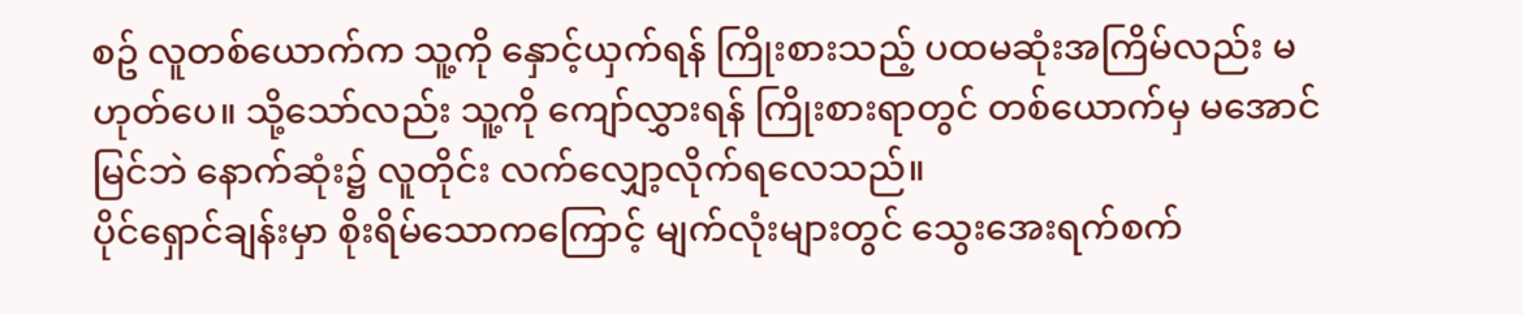စဥ် လူတစ်ယောက်က သူ့ကို နှောင့်ယှက်ရန် ကြိုးစားသည့် ပထမဆုံးအကြိမ်လည်း မဟုတ်ပေ။ သို့သော်လည်း သူ့ကို ကျော်လွှားရန် ကြိုးစားရာတွင် တစ်ယောက်မှ မအောင်မြင်ဘဲ နောက်ဆုံး၌ လူတိုင်း လက်လျှော့လိုက်ရလေသည်။
ပိုင်ရှောင်ချန်းမှာ စိုးရိမ်သောကကြောင့် မျက်လုံးများတွင် သွေးအေးရက်စက်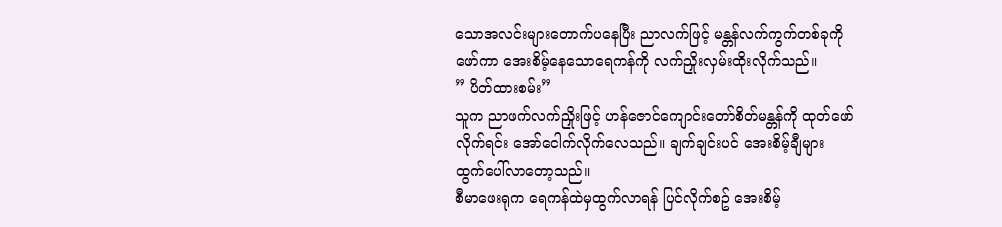သောအလင်းများတောက်ပနေပြီး ညာလက်ဖြင့် မန္တန်လက်ကွက်တစ်ခုကို ဖော်ကာ အေးစိမ့်နေသောရေကန်ကို လက်ညှိုးလှမ်းထိုးလိုက်သည်။
” ပိတ်ထားစမ်း”
သူက ညာဖက်လက်ညှိုးဖြင့် ဟန်ဇောင်ကျောင်းတော်စိတ်မန္တန်ကို ထုတ်ဖော်လိုက်ရင်း အော်ငေါက်လိုက်လေသည်။ ချက်ချင်းပင် အေးစိမ့်ချီများ ထွက်ပေါ်လာတော့သည်။
စီမာဖေးရုက ရေကန်ထဲမှထွက်လာရန် ပြင်လိုက်စဥ် အေးစိမ့်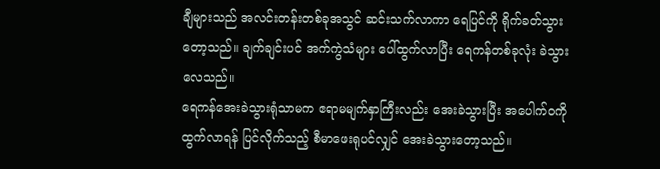ချီများသည် အလင်းတန်းတစ်ခုအသွင် ဆင်းသက်လာကာ ရေပြင်ကို ရိုက်ခတ်သွားတော့သည်။ ချက်ချင်းပင် အက်ကွဲသံများ ပေါ်ထွက်လာပြီး ရေကန်တစ်ခုလုံး ခဲသွားလေသည်။
ရေကန်အေးခဲသွားရုံသာမက ဧရာမမျက်နှာကြီးလည်း အေးခဲသွားပြီး အပေါက်ဝကို ထွက်လာရန် ပြင်လိုက်သည့် စီမာဖေးရုပင်လျှင် အေးခဲသွားတော့သည်။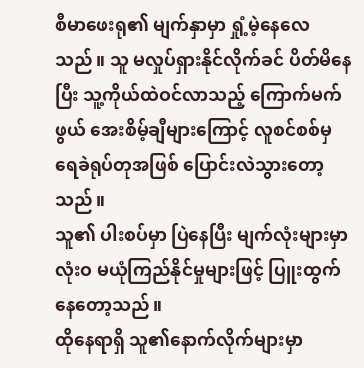စီမာဖေးရု၏ မျက်နှာမှာ ရှုံ့မဲ့နေလေသည်။ သူ မလှုပ်ရှားနိုင်လိုက်ခင် ပိတ်မိနေပြီး သူ့ကိုယ်ထဲဝင်လာသည့် ကြောက်မက်ဖွယ် အေးစိမ့်ချီများကြောင့် လူစင်စစ်မှ ရေခဲရုပ်တုအဖြစ် ပြောင်းလဲသွားတော့သည်။
သူ၏ ပါးစပ်မှာ ပြဲနေပြီး မျက်လုံးများမှာ လုံးဝ မယုံကြည်နိုင်မှုများဖြင့် ပြူးထွက်နေတော့သည်။
ထိုနေရာရှိ သူ၏နောက်လိုက်များမှာ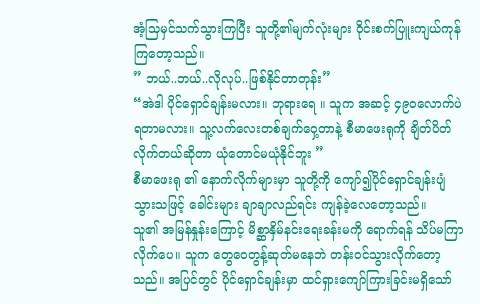အံ့သြမှင်သက်သွားကြပြီး သူတို့၏မျက်လုံးများ ဝိုင်းစက်ပြူးကျယ်ကုန်ကြတော့သည်။
” ဘယ်..ဘယ်..လိုလုပ်..ဖြစ်နိုင်တာတုန်း”
“အဲဒါ ပိုင်ရှောင်ချန်းမလား။ ဘုရားရေ ။ သူက အဆင့် ၄၉၀လောက်ပဲ ရတာမလား။ သူ့လက်လေးတစ်ချက်ဝှေ့တာနဲ့ စီမာဖေးရုကို ချိတ်ပိတ်လိုက်တယ်ဆိုတာ ယုံတောင်မယုံနိုင်ဘူး ”
စီမာဖေးရု ၏ နောက်လိုက်များမှာ သူတို့ကို ကျော်၍ပိုင်ရှောင်ချန်းပျံသွားသဖြင့် ခေါင်းများ ချာချာလည်ရင်း ကျန်ခဲ့လေတော့သည်။
သူ၏ အမြန်နှုန်းကြောင့် မိစ္ဆာနှိမ်နင်းရေးခန်းမကို ရောက်ရန် သိပ်မကြာလိုက်ပေ။ သူက တွေဝေတွန့်ဆုတ်မနေဘဲ တန်းဝင်သွားလိုက်တော့သည်။ အပြင်တွင် ပိုင်ရှောင်ချန်းမှာ ထင်ရှားကျော်ကြားခြင်းမရှိသော်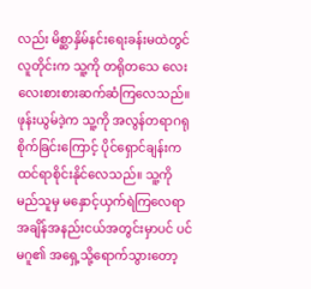လည်း မိစ္ဆာနှိမ်နင်းရေးခန်းမထဲတွင် လူတိုင်းက သူ့ကို တရိုတသေ လေးလေးစားစားဆက်ဆံကြလေသည်။ ဖုန်းယွမ်ဒဲ့က သူ့ကို အလွန်တရာဂရုစိုက်ခြင်းကြောင့် ပိုင်ရှောင်ချန်းက ထင်ရာစိုင်းနိုင်လေသည်။ သူ့ကို မည်သူမှ မနှောင့်ယှက်ရဲကြလေရာ အချိန်အနည်းငယ်အတွင်းမှာပင် ပင်မဂူ၏ အရှေ့သို့ရောက်သွားတော့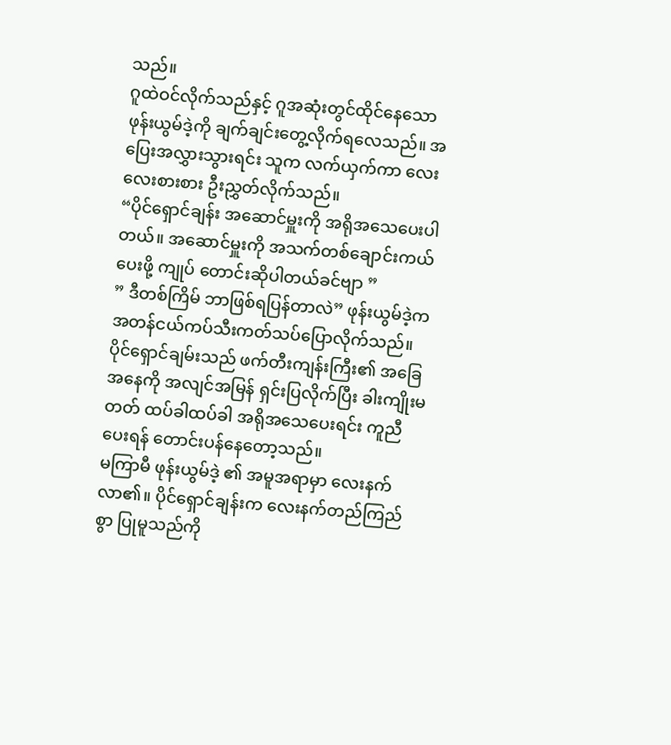သည်။
ဂူထဲဝင်လိုက်သည်နှင့် ဂူအဆုံးတွင်ထိုင်နေသော ဖုန်းယွမ်ဒဲ့ကို ချက်ချင်းတွေ့လိုက်ရလေသည်။ အပြေးအလွှားသွားရင်း သူက လက်ယှက်ကာ လေးလေးစားစား ဦးညွှတ်လိုက်သည်။
“ပိုင်ရှောင်ချန်း အဆောင်မှူးကို အရိုအသေပေးပါတယ်။ အဆောင်မှူးကို အသက်တစ်ချောင်းကယ်ပေးဖို့ ကျုပ် တောင်းဆိုပါတယ်ခင်ဗျာ ”
” ဒီတစ်ကြိမ် ဘာဖြစ်ရပြန်တာလဲ” ဖုန်းယွမ်ဒဲ့က အတန်ငယ်ကပ်သီးကတ်သပ်ပြောလိုက်သည်။
ပိုင်ရှောင်ချမ်းသည် ဖက်တီးကျန်းကြီး၏ အခြေအနေကို အလျင်အမြန် ရှင်းပြလိုက်ပြီး ခါးကျိုးမတတ် ထပ်ခါထပ်ခါ အရိုအသေပေးရင်း ကူညီပေးရန် တောင်းပန်နေတော့သည်။
မကြာမီ ဖုန်းယွမ်ဒဲ့ ၏ အမူအရာမှာ လေးနက်လာ၏။ ပိုင်ရှောင်ချန်းက လေးနက်တည်ကြည်စွာ ပြုမူသည်ကို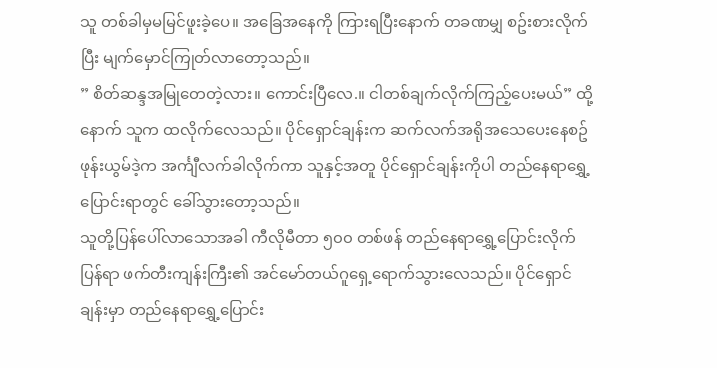သူ တစ်ခါမှမမြင်ဖူးခဲ့ပေ။ အခြေအနေကို ကြားရပြီးနောက် တခဏမျှ စဥ်းစားလိုက်ပြီး မျက်မှောင်ကြုတ်လာတော့သည်။
” စိတ်ဆန္ဒအမြုတေတဲ့လား။ ကောင်းပြီလေ.။ ငါတစ်ချက်လိုက်ကြည့်ပေးမယ်” ထို့နောက် သူက ထလိုက်လေသည်။ ပိုင်ရှောင်ချန်းက ဆက်လက်အရိုအသေပေးနေစဥ် ဖုန်းယွမ်ဒဲ့က အင်္ကျီလက်ခါလိုက်ကာ သူနှင့်အတူ ပိုင်ရှောင်ချန်းကိုပါ တည်နေရာရွှေ့ပြောင်းရာတွင် ခေါ်သွားတော့သည်။
သူတို့ပြန်ပေါ်လာသောအခါ ကီလိုမီတာ ၅၀၀ တစ်ဖန် တည်နေရာရွှေ့ပြောင်းလိုက်ပြန်ရာ ဖက်တီးကျန်းကြီး၏ အင်မော်တယ်ဂူရှေ့ရောက်သွားလေသည်။ ပိုင်ရှောင်ချန်းမှာ တည်နေရာရွှေ့ပြောင်း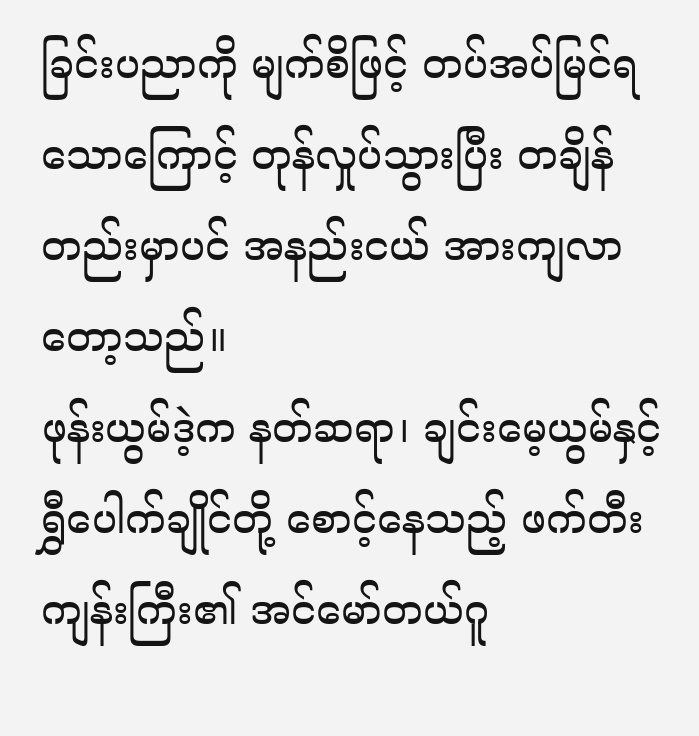ခြင်းပညာကို မျက်စိဖြင့် တပ်အပ်မြင်ရသောကြောင့် တုန်လှုပ်သွားပြီး တချိန်တည်းမှာပင် အနည်းငယ် အားကျလာတော့သည်။
ဖုန်းယွမ်ဒဲ့က နတ်ဆရာ၊ ချင်းမေ့ယွမ်နှင့် ရွှီပေါက်ချိုင်တို့ စောင့်နေသည့် ဖက်တီးကျန်းကြီး၏ အင်မော်တယ်ဂူ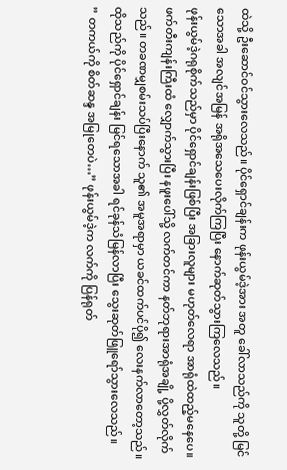ထဲသို့ ဦးဆောင်ဝင်သွားလေသည်။ ပိုင်ရှောင်ချန်းက ဖုန်းယွမ်ဒဲ့အား အတူ ခေါ်လာသည်ကို သူတို့ မြင်သောအခါ အလျင်အမြန် အရိုအသေပေးလိုက်ကြပြီး နောက်ဆုတ်သွားကြလေသည်။
ဖုန်းယွမ်ဒဲ့ဂရုစိုက်သည်မှာ ပိုင်ရှောင်ချန်းဖြစ်ပြီး အခြားလူများ မဟုတ်လေရာ အာရုံထဲထည့်မနေပေ။ ဖက်တီးကျန်းကြီးထံ လျှောက်သွားပြီး နဖူးပေါ်သို့ လက်တင်ကာ နတ်ဘုရားအာရုံအချို့ ပို့လွှတ်လိုက်သည်။ တခဏမျှစမ်းသပ်ပြီးနောက် သူ၏ အမူအရာမှာ ယခင်ထက်ပင်ပို၍ လေးနက်လာတော့သည်။
ထိုသည်ကို ပိုင်ရှောင်ချန်း မြင်ရသောအခါ ရင်ခုန်သံမြန်လာပြီး သွေးဆုတ်ဖြူရော်သွားလေသည်။
” တကယ်ကို စိတ်ဆန္ဒ အမြုတေပဲ…” ဖုန်းယွမ်ဒဲ့က လက်ကို ပြန်ရုတ်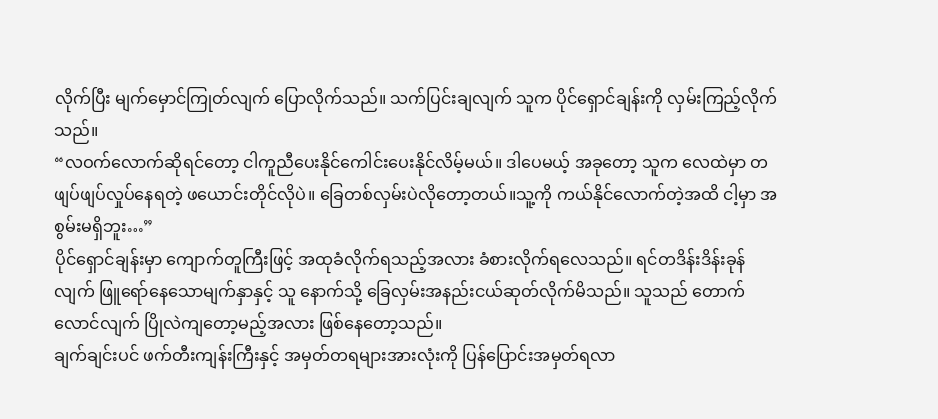လိုက်ပြီး မျက်မှောင်ကြုတ်လျက် ပြောလိုက်သည်။ သက်ပြင်းချလျက် သူက ပိုင်ရှောင်ချန်းကို လှမ်းကြည့်လိုက်သည်။
“လဝက်လောက်ဆိုရင်တော့ ငါကူညီပေးနိုင်ကေါင်းပေးနိုင်လိမ့်မယ်။ ဒါပေမယ့် အခုတော့ သူက လေထဲမှာ တဖျပ်ဖျပ်လှုပ်နေရတဲ့ ဖယောင်းတိုင်လိုပဲ။ ခြေတစ်လှမ်းပဲလိုတော့တယ်။သူ့ကို ကယ်နိုင်လောက်တဲ့အထိ ငါ့မှာ အစွမ်းမရှိဘူး…”
ပိုင်ရှောင်ချန်းမှာ ကျောက်တူကြီးဖြင့် အထုခံလိုက်ရသည့်အလား ခံစားလိုက်ရလေသည်။ ရင်တဒိန်းဒိန်းခုန်လျက် ဖြူရော်နေသောမျက်နှာနှင့် သူ နောက်သို့ ခြေလှမ်းအနည်းငယ်ဆုတ်လိုက်မိသည်။ သူသည် တောက်လောင်လျက် ပြိုလဲကျတော့မည့်အလား ဖြစ်နေတော့သည်။
ချက်ချင်းပင် ဖက်တီးကျန်းကြီးနှင့် အမှတ်တရများအားလုံးကို ပြန်ပြောင်းအမှတ်ရလာ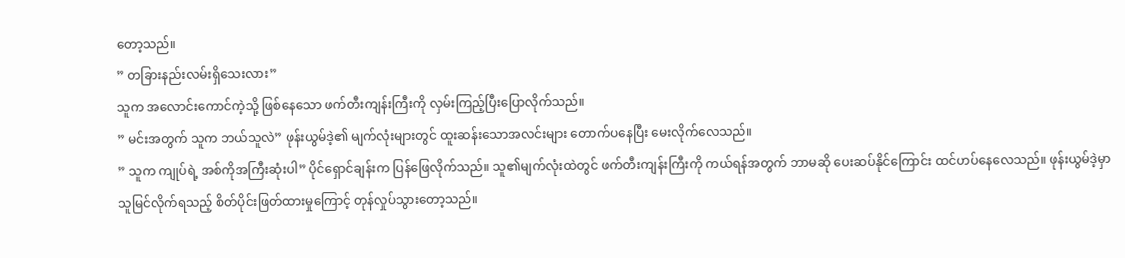တော့သည်။
” တခြားနည်းလမ်းရှိသေးလား”
သူက အလောင်းကောင်ကဲ့သို့ ဖြစ်နေသော ဖက်တီးကျန်းကြီးကို လှမ်းကြည့်ပြီးပြောလိုက်သည်။
” မင်းအတွက် သူက ဘယ်သူလဲ” ဖုန်းယွမ်ဒဲ့၏ မျက်လုံးများတွင် ထူးဆန်းသောအလင်းများ တောက်ပနေပြီး မေးလိုက်လေသည်။
” သူက ကျုပ်ရဲ့ အစ်ကိုအကြီးဆုံးပါ” ပိုင်ရှောင်ချန်းက ပြန်ဖြေလိုက်သည်။ သူ၏မျက်လုံးထဲတွင် ဖက်တီးကျန်းကြီးကို ကယ်ရန်အတွက် ဘာမဆို ပေးဆပ်နိုင်ကြောင်း ထင်ဟပ်နေလေသည်။ ဖုန်းယွမ်ဒဲ့မှာ သူမြင်လိုက်ရသည့် စိတ်ပိုင်းဖြတ်ထားမှုကြောင့် တုန်လှုပ်သွားတော့သည်။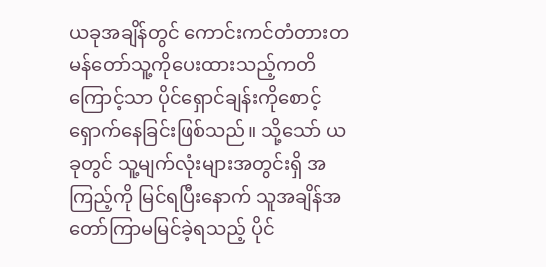ယခုအချိန်တွင် ကောင်းကင်တံတားတမန်တော်သူ့ကိုပေးထားသည့်ကတိကြောင့်သာ ပိုင်ရှောင်ချန်းကိုစောင့်ရှောက်နေခြင်းဖြစ်သည်။ သို့သော် ယခုတွင် သူ့မျက်လုံးများအတွင်းရှိ အကြည့်ကို မြင်ရပြီးနောက် သူအချိန်အတော်ကြာမမြင်ခဲ့ရသည့် ပိုင်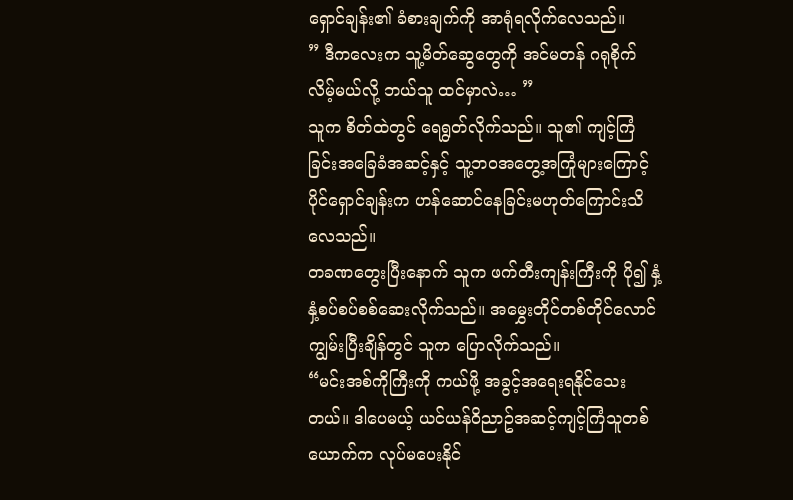ရှောင်ချန်း၏ ခံစားချက်ကို အာရုံရလိုက်လေသည်။
” ဒီကလေးက သူ့မိတ်ဆွေတွေကို အင်မတန် ဂရုစိုက်လိမ့်မယ်လို့ ဘယ်သူ ထင်မှာလဲ… ”
သူက စိတ်ထဲတွင် ရေရွတ်လိုက်သည်။ သူ၏ ကျင့်ကြံခြင်းအခြေခံအဆင့်နှင့် သူ့ဘဝအတွေ့အကြုံများကြောင့် ပိုင်ရှောင်ချန်းက ဟန်ဆောင်နေခြင်းမဟုတ်ကြောင်းသိလေသည်။
တခဏတွေးပြီးနောက် သူက ဖက်တီးကျန်းကြီးကို ပို၍ နှံ့နှံ့စပ်စပ်စစ်ဆေးလိုက်သည်။ အမွှေးတိုင်တစ်တိုင်လောင်ကျွမ်းပြီးချိန်တွင် သူက ပြောလိုက်သည်။
“မင်းအစ်ကိုကြီးကို ကယ်ဖို့ အခွင့်အရေးရနိုင်သေးတယ်။ ဒါပေမယ့် ယင်ယန်ဝိညာဥ်အဆင့်ကျင့်ကြံသူတစ်ယောက်က လုပ်မပေးနိုင်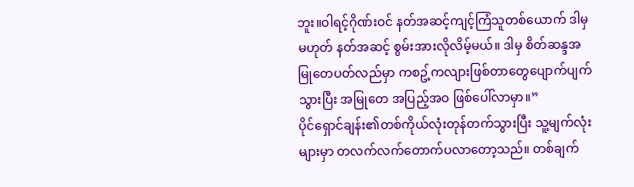ဘူး။ဝါရင့်ဂိုဏ်းဝင် နတ်အဆင့်ကျင့်ကြံသူတစ်ယောက် ဒါမှမဟုတ် နတ်အဆင့် စွမ်းအားလိုလိမ့်မယ်။ ဒါမှ စိတ်ဆန္ဒအမြုတေပတ်လည်မှာ ကစဥ့်ကလျားဖြစ်တာတွေပျောက်ပျက်သွားပြီး အမြုတေ အပြည့်အဝ ဖြစ်ပေါ်လာမှာ။”
ပိုင်ရှောင်ချန်း၏တစ်ကိုယ်လုံးတုန်တက်သွားပြီး သူ့မျက်လုံးများမှာ တလက်လက်တောက်ပလာတော့သည်။ တစ်ချက်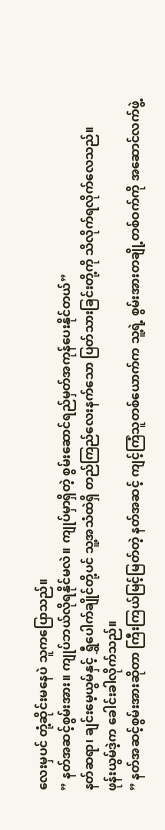လေးမှပင် တုံ့ဆိုင်းမနေပဲ သူကပြောသည်။
” နတ်အဆင့်စွမ်းအား။ ကျုပ်ဘယ်လိုရနိုင်မလဲ။ ကျုပ်မှာရှိတဲ့ စွမ်းဆောင်ရည်မှတ်အကုန်ပေးနိုင်တယ်”
နတ်ဆရာ၊ ချင်းမေ့ယွမ်နှင့် ရွှီပေါက်ချိုင်တို့ပင် သူ့အသံထဲရှိ တည်ကြည်လေးနက်သော ပြတ်သားခြင်းတို့ကို သိလိုက်ရလိုက်လေသည်။
ဖုန်းယွမ်ဒဲ့က ခေါင်းခါလိုက်သည်။
” နတ်အဆင့်စွမ်းအားဆိုတာ ကြီးကြယ်မြင့်မြတ်တဲ့ နတ်အဆင့် ကျင့်ကြံသူတစ်ယောက်က သူ့ရဲ့ စွမ်းအားတချို့တစ်ဝက်ကို အဆောင်လက်ဖွဲ့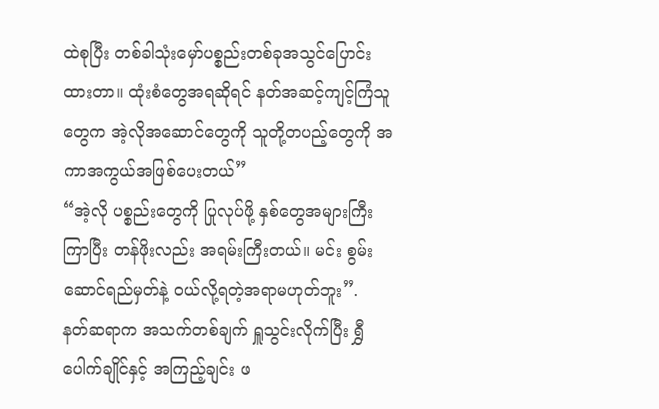ထဲစုပြီး တစ်ခါသုံးမှော်ပစ္စည်းတစ်ခုအသွင်ပြောင်းထားတာ။ ထုံးစံတွေအရဆိုရင် နတ်အဆင့်ကျင့်ကြံသူတွေက အဲ့လိုအဆောင်တွေကို သူတို့တပည့်တွေကို အကာအကွယ်အဖြစ်ပေးတယ်”
“အဲ့လို ပစ္စည်းတွေကို ပြုလုပ်ဖို့ နှစ်တွေအများကြီးကြာပြီး တန်ဖိုးလည်း အရမ်းကြီးတယ်။ မင်း စွမ်းဆောင်ရည်မှတ်နဲ့ ဝယ်လို့ရတဲ့အရာမဟုတ်ဘူး”.
နတ်ဆရာက အသက်တစ်ချက် ရှူသွင်းလိုက်ပြီး ရွှီပေါက်ချိုင်နှင့် အကြည့်ချင်း ဖ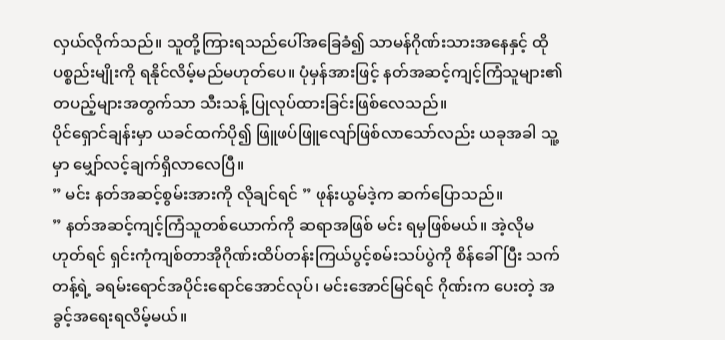လှယ်လိုက်သည်။ သူတို့ကြားရသည်ပေါ်အခြေခံ၍ သာမန်ဂိုဏ်းသားအနေနှင့် ထိုပစ္စည်းမျိုးကို ရနိုင်လိမ့်မည်မဟုတ်ပေ။ ပုံမှန်အားဖြင့် နတ်အဆင့်ကျင့်ကြံသူများ၏ တပည့်များအတွက်သာ သီးသန့် ပြုလုပ်ထားခြင်းဖြစ်လေသည်။
ပိုင်ရှောင်ချန်းမှာ ယခင်ထက်ပို၍ ဖြူဖပ်ဖြူလျော်ဖြစ်လာသော်လည်း ယခုအခါ သူ့မှာ မျှော်လင့်ချက်ရှိလာလေပြီ။
” မင်း နတ်အဆင့်စွမ်းအားကို လိုချင်ရင် ” ဖုန်းယွမ်ဒဲ့က ဆက်ပြောသည်။
” နတ်အဆင့်ကျင့်ကြံသူတစ်ယောက်ကို ဆရာအဖြစ် မင်း ရမှဖြစ်မယ်။ အဲ့လိုမဟုတ်ရင် ရှင်းကုံကျစ်တာအိုဂိုဏ်းထိပ်တန်းကြယ်ပွင့်စမ်းသပ်ပွဲကို စိန်ခေါ်ပြီး သက်တန့်ရဲ့ ခရမ်းရောင်အပိုင်းရောင်အောင်လုပ်၊ မင်းအောင်မြင်ရင် ဂိုဏ်းက ပေးတဲ့ အခွင့်အရေးရလိမ့်မယ်။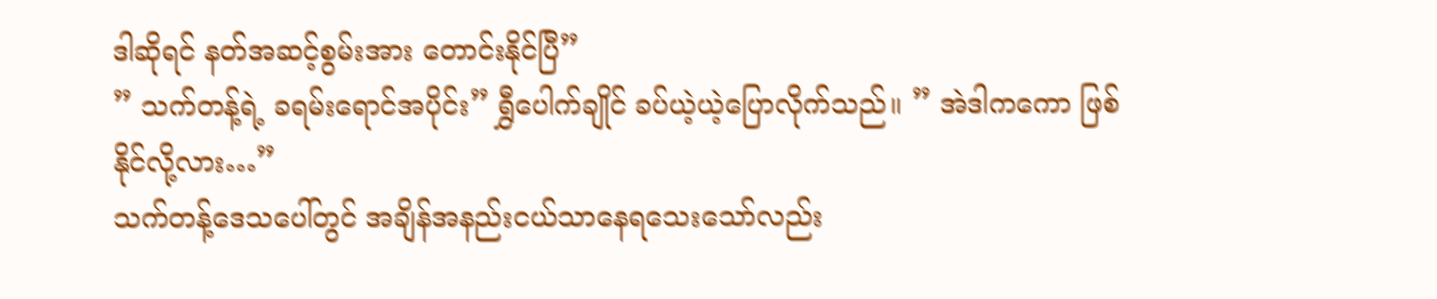ဒါဆိုရင် နတ်အဆင့်စွမ်းအား တောင်းနိုင်ပြီ”
” သက်တန့်ရဲ့ ခရမ်းရောင်အပိုင်း” ရွှီပေါက်ချိုင် ခပ်ယဲ့ယဲ့ပြောလိုက်သည်။ ” အဲဒါကကော ဖြစ်နိုင်လို့လား…”
သက်တန့်ဒေသပေါ်တွင် အချိန်အနည်းငယ်သာနေရသေးသော်လည်း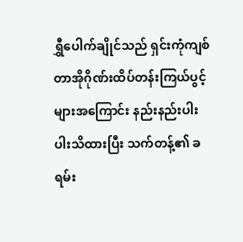ရွှီပေါက်ချိုင်သည် ရှင်းကုံကျစ်တာအိုဂိုဏ်းထိပ်တန်းကြယ်ပွင့်များအကြောင်း နည်းနည်းပါးပါးသိထားပြီး သက်တန့်၏ ခရမ်း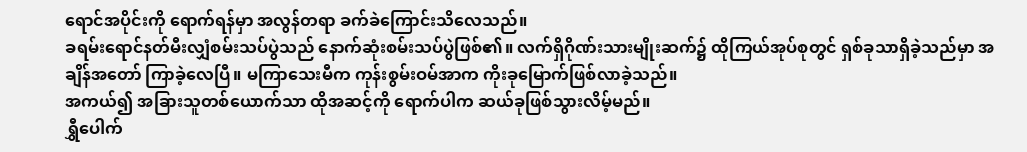ရောင်အပိုင်းကို ရောက်ရန်မှာ အလွန်တရာ ခက်ခဲကြောင်းသိလေသည်။
ခရမ်းရောင်နတ်မီးလျှံစမ်းသပ်ပွဲသည် နောက်ဆုံးစမ်းသပ်ပွဲဖြစ်၏။ လက်ရှိဂိုဏ်းသားမျိုးဆက်၌ ထိုကြယ်အုပ်စုတွင် ရှစ်ခုသာရှိခဲ့သည်မှာ အချိန်အတော် ကြာခဲ့လေပြီ။ မကြာသေးမီက ကုန်းစွမ်းဝမ်အာက ကိုးခုမြောက်ဖြစ်လာခဲ့သည်။
အကယ်၍ အခြားသူတစ်ယောက်သာ ထိုအဆင့်ကို ရောက်ပါက ဆယ်ခုဖြစ်သွားလိမ့်မည်။
ရွှီပေါက်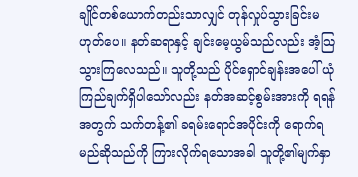ချိုင်တစ်ယောက်တည်းသာလျှင် တုန်လှုပ်သွားခြင်းမဟုတ်ပေ။ နတ်ဆရာနှင့် ချင်းမေ့ယွမ်သည်လည်း အံ့သြသွားကြလေသည်။ သူတို့သည် ပိုင်ရှောင်ချန်းအပေါ် ယုံကြည်ချက်ရှိပါသော်လည်း နတ်အဆင့်စွမ်းအားကို ရရန်အတွက် သက်တန့်၏ ခရမ်းရောင်အပိုင်းကို ရောက်ရမည်ဆိုသည်ကို ကြားလိုက်ရသောအခါ သူတို့၏မျက်နှာ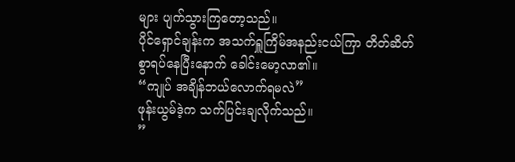များ ပျက်သွားကြတော့သည်။
ပိုင်ရှောင်ချန်းက အသက်ရှူကြိမ်အနည်းငယ်ကြာ တိတ်ဆိတ်စွာရပ်နေပြီးနောက် ခေါင်းမော့လာ၏။
“ကျုပ် အချိန်ဘယ်လောက်ရမလဲ”
ဖုန်းယွမ်ဒဲ့က သက်ပြင်းချလိုက်သည်။
”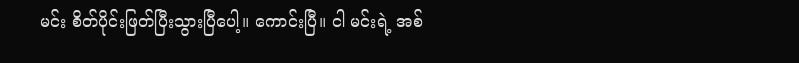မင်း စိတ်ပိုင်းဖြတ်ပြီးသွားပြီပေါ့။ ကောင်းပြီ။ ငါ မင်းရဲ့ အစ်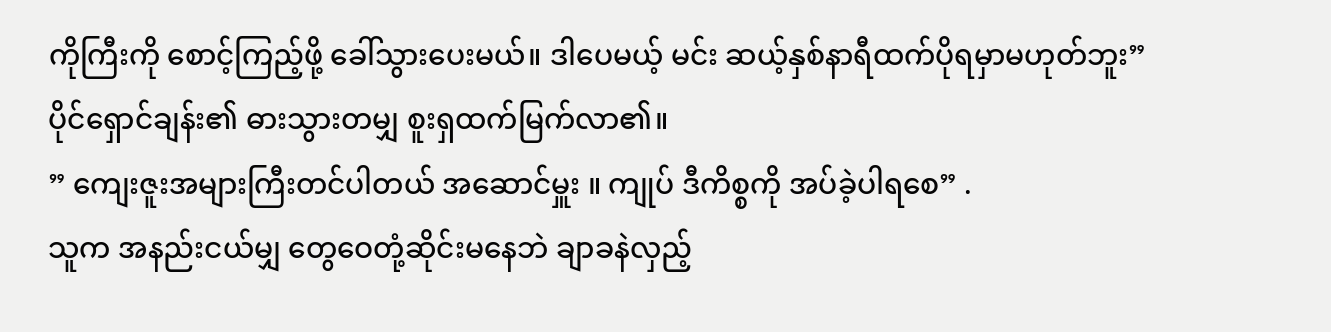ကိုကြီးကို စောင့်ကြည့်ဖို့ ခေါ်သွားပေးမယ်။ ဒါပေမယ့် မင်း ဆယ့်နှစ်နာရီထက်ပိုရမှာမဟုတ်ဘူး”
ပိုင်ရှောင်ချန်း၏ ဓားသွားတမျှ စူးရှထက်မြက်လာ၏။
” ကျေးဇူးအများကြီးတင်ပါတယ် အဆောင်မှူး ။ ကျုပ် ဒီကိစ္စကို အပ်ခဲ့ပါရစေ” .
သူက အနည်းငယ်မျှ တွေဝေတုံ့ဆိုင်းမနေဘဲ ချာခနဲလှည့်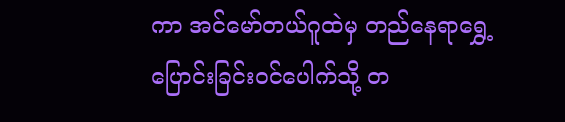ကာ အင်မော်တယ်ဂူထဲမှ တည်နေရာရွှေ့ပြောင်းခြင်းဝင်ပေါက်သို့ တ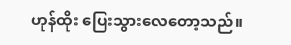ဟုန်ထိုး ပြေးသွားလေတော့သည်။